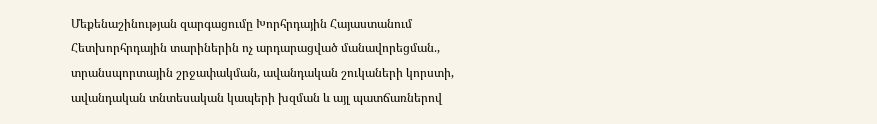Մեքենաշինության զարգացումը Խորհրդային Հայաստանում
Հետխորհրդային տարիներին ոչ արդարացված մանավորեցման., տրանսպորտային շրջափակման, ավանդական շուկաների կորստի, ավանդական տնտեսական կապերի խզման և այլ պատճառներով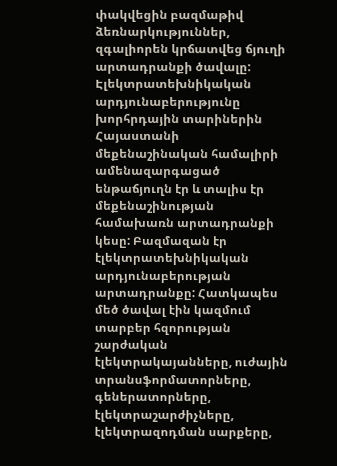փակվեցին բազմաթիվ ձեռնարկություններ, զգալիորեն կրճատվեց ճյուղի արտադրանքի ծավալը:
Էլեկտրատեխնիկական արդյունաբերությունը խորհրդային տարիներին Հայաստանի մեքենաշինական համալիրի ամենազարգացած ենթաճյուղն էր և տալիս էր մեքենաշինության համախառն արտադրանքի կեսը: Բազմազան էր էլեկտրատեխնիկական արդյունաբերության արտադրանքը: Հատկապես մեծ ծավալ էին կազմում տարբեր հզորության շարժական էլեկտրակայանները, ուժային տրանսֆորմատորները, գեներատորները, էլեկտրաշարժիչները, էլեկտրազոդման սարքերը,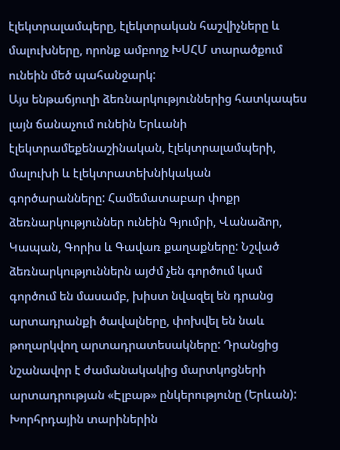էլեկտրալամպերը, էլեկտրական հաշվիչները և մալուխները, որոնք ամբողջ ԽՍՀՄ տարածքում ունեին մեծ պահանջարկ:
Այս ենթաճյուղի ձեռնարկություններից հատկապես լայն ճանաչում ունեին Երևանի էլեկտրամեքենաշինական, էլեկտրալամպերի, մալուխի և էլեկտրատեխնիկական գործարանները: Համեմատաբար փոքր ձեռնարկություններ ունեին Գյումրի, Վանաձոր, Կապան, Գորիս և Գավառ քաղաքները: Նշված ձեռնարկություններն այժմ չեն գործում կամ գործում են մասամբ, խիստ նվազել են դրանց արտադրանքի ծավալները, փոխվել են նաև թողարկվող արտադրատեսակները: Դրանցից նշանավոր է ժամանակակից մարտկոցների արտադրության «Էլբաթ» ընկերությունը (Երևան):
Խորհրդային տարիներին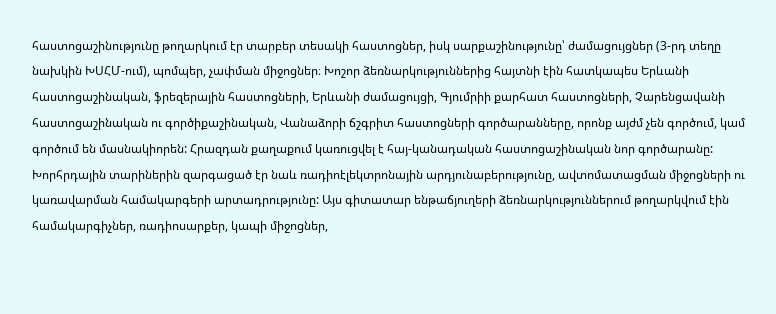հաստոցաշինությունը թողարկում էր տարբեր տեսակի հաստոցներ, իսկ սարքաշինությունը՝ ժամացույցներ (3-րդ տեղը նախկին ԽՍՀՄ-ում), պոմպեր, չափման միջոցներ։ Խոշոր ձեռնարկություններից հայտնի էին հատկապես Երևանի հաստոցաշինական, ֆրեզերային հաստոցների, Երևանի ժամացույցի, Գյումրիի քարհատ հաստոցների, Չարենցավանի հաստոցաշինական ու գործիքաշինական, Վանաձորի ճշգրիտ հաստոցների գործարանները, որոնք այժմ չեն գործում, կամ գործում են մասնակիորեն: Հրազդան քաղաքում կառուցվել է հայ-կանադական հաստոցաշինական նոր գործարանը:
Խորհրդային տարիներին զարգացած էր նաև ռադիոէլեկտրոնային արդյունաբերությունը, ավտոմատացման միջոցների ու կառավարման համակարգերի արտադրությունը: Այս գիտատար ենթաճյուղերի ձեռնարկություններում թողարկվում էին համակարգիչներ, ռադիոսարքեր, կապի միջոցներ,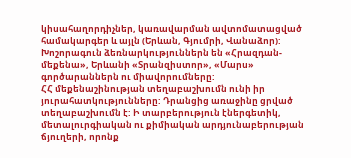կիսահաղորդիչներ, կառավարման ավտոմատացված համակարգեր և այլն (Երևան, Գյումրի, Վանաձոր): Խոշորագուն ձեռնարկություններն են «Հրազդան-մեքենա», Երևանի «Տրանզիստոր», «Մարս» գործարաններն ու միավորումները:
ՀՀ մեքենաշինության տեղաբաշխումն ունի իր յուրահատկությունները: Դրանցից առաջինը ցրված տեղաբաշխումն է: Ի տարբերություն էներգետիկ, մետալուրգիական ու քիմիական արդյունաբերության ճյուղերի, որոնք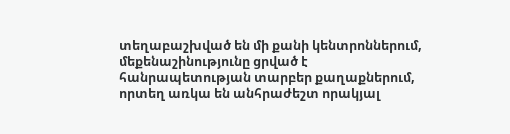տեղաբաշխված են մի քանի կենտրոններում, մեքենաշինությունը ցրված է հանրապետության տարբեր քաղաքներում, որտեղ առկա են անհրաժեշտ որակյալ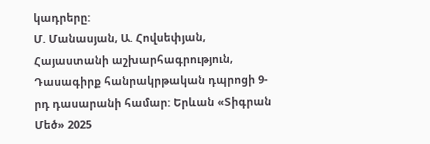կադրերը:
Մ. Մանասյան, Ա. Հովսեփյան, Հայաստանի աշխարհագրություն, Դասագիրք հանրակրթական դպրոցի 9-րդ դասարանի համար: Երևան «Տիգրան Մեծ» 2025